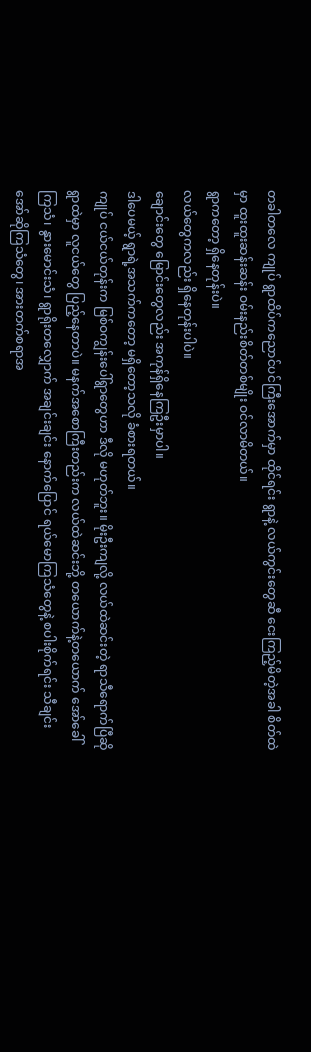တခါတလေ ကျုပ် ရွာထိပ်ကညောင်ပင်ကြီးအောက်မှာ ထိုင်ရင်း ရွာနဲ့ လယ်ကွင်းတွေဆီ ငေးကြည့်မိတဲ့အခါ စိတ်ထဲမှာ ထူးထူးဆန်းဆန်း ဝမ်းနည်းစိတ်တစ်မျိုး ဝင်လာမိတယ်။
ရွာကတော့ ရှိနေတုန်းပဲ။
လယ်တွေကလည်း ရှိနေတုန်းပါပဲ။
ချောင်းတွေ မြောင်းတွေလည်း အကုန်ရှိနေကြဦးမှာပါ။
ဒါပေမယ့် ရွာရဲ့အသက်ကတော့ မရှိတော့သလို ခံစားရတယ်။
ကျုပ် ငယ်ငယ်တုန်းက မြစ်ဝကျွန်းပေါ်ရွာတွေဟာ ဒီလို မဟုတ်ဘူး။ မိုးဦးကျလို့ လယ်ထဲဆင်းတဲ့ ရာသီရောက်ပြီဆို ရွာထဲမှာ လူငယ်တွေ ပြည့်နေတာပဲ။ မနက်အစောကြီးတည်းက လယ်ထဲဆင်းဘို့ တယောက်နဲ့တယောက် အော်ခေါ်ကြသံ၊ နွားမောင်းသံ၊ ရွာရိုးတလျှောက် အချင်းချင်း နောက်ပြောင် ရယ်မောကြသံတွေနဲ့ စပါးစိုက်ရင်း သီချင်းအော်ဆိုကြသံတွေ၊ အားတက်စရာအ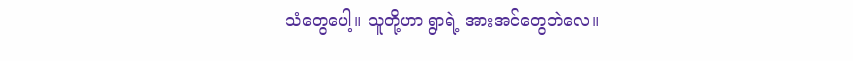သံတွေပေါ့။ သူတို့ဟာ ရွာရဲ့ အားအင်တွေဘဲလေ။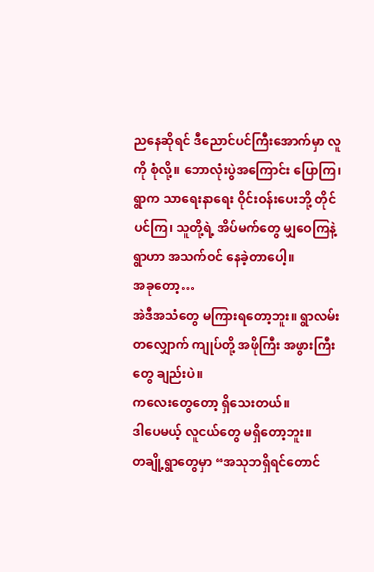ညနေဆိုရင် ဒီညောင်ပင်ကြီးအောက်မှာ လူကို စုံလို့။ ဘောလုံးပွဲအကြောင်း ပြောကြ၊ ရွာက သာရေးနာရေး ဝိုင်းဝန်းပေးဘို့ တိုင်ပင်ကြ၊ သူတို့ရဲ့ အိပ်မက်တွေ မျှဝေကြနဲ့ ရွာဟာ အသက်ဝင် နေခဲ့တာပေါ့။
အခုတော့…
အဲဒီအသံတွေ မကြားရတော့ဘူး။ ရွာလမ်းတလျှောက် ကျုပ်တို့ အဖိုကြီး အဖွားကြီးတွေ ချည်းပဲ။
ကလေးတွေတော့ ရှိသေးတယ်။
ဒါပေမယ့် လူငယ်တွေ မရှိတော့ဘူး။
တချို့ရွာတွေမှာ “အသုဘရှိရင်တောင်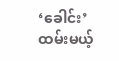‘ခေါင်း’ ထမ်းမယ့်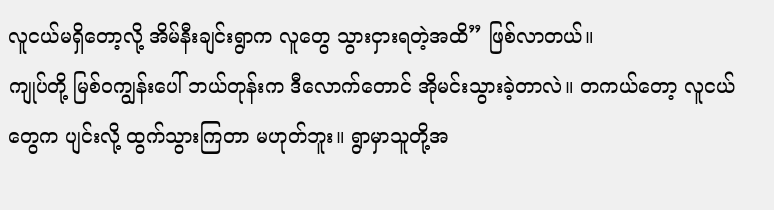လူငယ်မရှိတော့လို့ အိမ်နီးချင်းရွာက လူတွေ သွားငှားရတဲ့အထိ” ဖြစ်လာတယ်။
ကျုပ်တို့ မြစ်ဝကျွန်းပေါ် ဘယ်တုန်းက ဒီလောက်တောင် အိုမင်းသွားခဲ့တာလဲ။ တကယ်တော့ လူငယ်တွေက ပျင်းလို့ ထွက်သွားကြတာ မဟုတ်ဘူး။ ရွာမှာသူတို့အ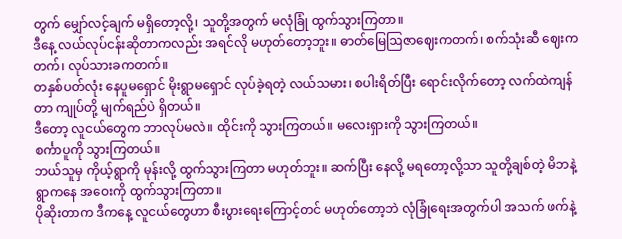တွက် မျှော်လင့်ချက် မရှိတော့လို့၊ သူတို့အတွက် မလုံခြုံ ထွက်သွားကြတာ။
ဒီနေ့ လယ်လုပ်ငန်းဆိုတာကလည်း အရင်လို မဟုတ်တော့ဘူး။ ဓာတ်မြေဩဇာဈေးကတက်၊ စက်သုံးဆီ ဈေးကတက်၊ လုပ်သားခကတက်။
တနှစ်ပတ်လုံး နေပူမရှောင် မိုးရွာမရှောင် လုပ်ခဲ့ရတဲ့ လယ်သမား၊ စပါးရိတ်ပြီး ရောင်းလိုက်တော့ လက်ထဲကျန်တာ ကျုပ်တို့ မျက်ရည်ပဲ ရှိတယ်။
ဒီတော့ လူငယ်တွေက ဘာလုပ်မလဲ။ ထိုင်းကို သွားကြတယ်။ မလေးရှားကို သွားကြတယ်။
စင်္ကာပူကို သွားကြတယ်။
ဘယ်သူမှ ကိုယ့်ရွာကို မုန်းလို့ ထွက်သွားကြတာ မဟုတ်ဘူး။ ဆက်ပြီး နေလို့ မရတော့လို့သာ သူတို့ချစ်တဲ့ မိဘနဲ့ ရွာကနေ အဝေးကို ထွက်သွားကြတာ။
ပိုဆိုးတာက ဒီကနေ့ လူငယ်တွေဟာ စီးပွားရေးကြောင့်တင် မဟုတ်တော့ဘဲ လုံခြုံရေးအတွက်ပါ အသက် ဖက်နဲ့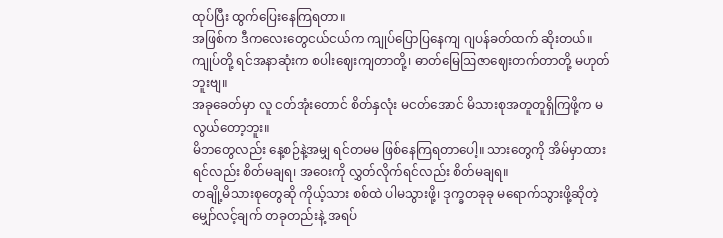ထုပ်ပြီး ထွက်ပြေးနေကြရတာ။
အဖြစ်က ဒီကလေးတွေငယ်ငယ်က ကျုပ်ပြောပြနေကျ ဂျပန်ခတ်ထက် ဆိုးတယ်။ ကျုပ်တို့ ရင်အနာဆုံးက စပါးဈေးကျတာတို့၊ ဓာတ်မြေဩဇာဈေးတက်တာတို့ မဟုတ်ဘူးဗျ။
အခုခေတ်မှာ လူ ငတ်အုံးတောင် စိတ်နှလုံး မငတ်အောင် မိသားစုအတူတူရှိကြဖို့က မလွယ်တော့ဘူး။
မိဘတွေလည်း နေ့စဉ်နဲ့အမျှ ရင်တမမ ဖြစ်နေကြရတာပေါ့။ သားတွေကို အိမ်မှာထားရင်လည်း စိတ်မချရ၊ အဝေးကို လွှတ်လိုက်ရင်လည်း စိတ်မချရ။
တချို့မိသားစုတွေဆို ကိုယ့်သား စစ်ထဲ ပါမသွားဖို့၊ ဒုက္ခတခုခု မရောက်သွားဖို့ဆိုတဲ့ မျှော်လင့်ချက် တခုတည်းနဲ့ အရပ်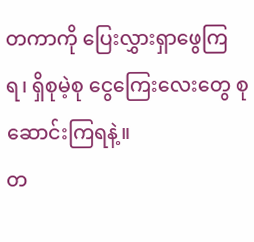တကာကို ပြေးလွှားရှာဖွေကြရ၊ ရှိစုမဲ့စု ငွေကြေးလေးတွေ စုဆောင်းကြရနဲ့။
တ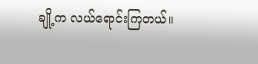ချို့က လယ်ရောင်းကြတယ်။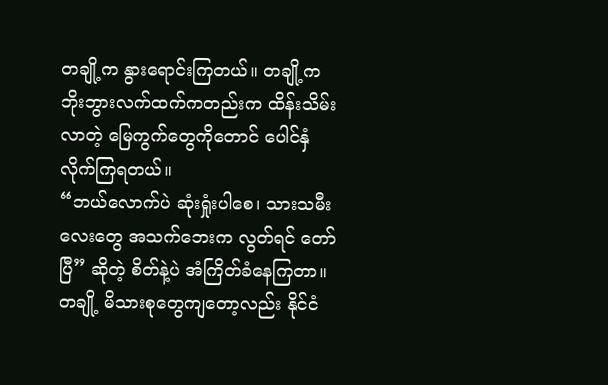တချို့က နွားရောင်းကြတယ်။ တချို့က ဘိုးဘွားလက်ထက်ကတည်းက ထိန်းသိမ်းလာတဲ့ မြေကွက်တွေကိုတောင် ပေါင်နှံလိုက်ကြရတယ်။
“ဘယ်လောက်ပဲ ဆုံးရှုံးပါစေ၊ သားသမီးလေးတွေ အသက်ဘေးက လွတ်ရင် တော်ပြီ” ဆိုတဲ့ စိတ်နဲ့ပဲ အံကြိတ်ခံနေကြတာ။
တချို့ မိသားစုတွေကျတော့လည်း နိုင်ငံ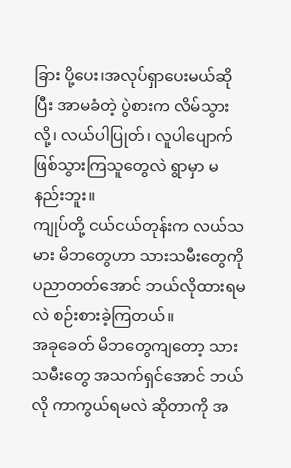ခြား ပို့ပေး၊အလုပ်ရှာပေးမယ်ဆိုပြီး အာမခံတဲ့ ပွဲစားက လိမ်သွားလို့၊ လယ်ပါပြုတ်၊ လူပါပျောက် ဖြစ်သွားကြသူတွေလဲ ရွာမှာ မနည်းဘူး။
ကျုပ်တို့ ငယ်ငယ်တုန်းက လယ်သမား မိဘတွေဟာ သားသမီးတွေကို ပညာတတ်အောင် ဘယ်လိုထားရမလဲ စဉ်းစားခဲ့ကြတယ်။
အခုခေတ် မိဘတွေကျတော့ သားသမီးတွေ အသက်ရှင်အောင် ဘယ်လို ကာကွယ်ရမလဲ ဆိုတာကို အ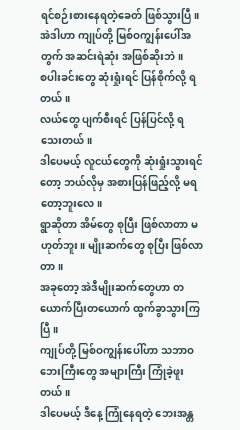ရင်စဉ်းစားနေရတဲ့ခေတ် ဖြစ်သွားပြီ။
အဲဒါဟာ ကျုပ်တို့ မြစ်ဝကျွန်းပေါ်အတွက် အဆင်းရဲဆုံး အဖြစ်ဆိုးဘဲ။
စပါးခင်းတွေ ဆုံးရှုံးရင် ပြန်စိုက်လို့ ရတယ်။
လယ်တွေ ပျက်စီးရင် ပြန်ပြင်လို့ ရသေးတယ်။
ဒါပေမယ့် လူငယ်တွေကို ဆုံးရှုံးသွားရင်တော့ ဘယ်လိုမှ အစားပြန်ဖြည့်လို့ မရတော့ဘူးလေ။
ရွာဆိုတာ အိမ်တွေ စုပြီး ဖြစ်လာတာ မဟုတ်ဘူး။ မျိုးဆက်တွေ စုပြီး ဖြစ်လာတာ။
အခုတော့ အဲဒီမျိုးဆက်တွေဟာ တယောက်ပြီးတယောက် ထွက်ခွာသွားကြပြီ။
ကျုပ်တို့ မြစ်ဝကျွန်းပေါ်ဟာ သဘာဝဘေးကြီးတွေ အများကြီး ကြုံခဲ့ဖူးတယ်။
ဒါပေမယ့် ဒီနေ့ ကြုံနေရတဲ့ ဘေးအန္တ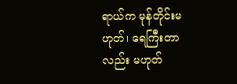ရာယ်က မုန်တိုင်းမဟုတ်၊ ရေကြီးတာလည်း မဟုတ်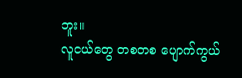ဘူး။
လူငယ်တွေ တစတစ ပျောက်ကွယ်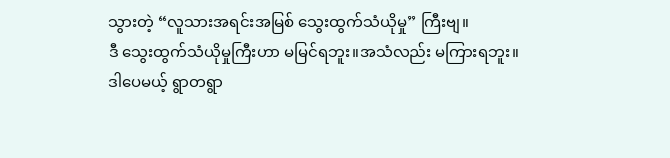သွားတဲ့ “လူသားအရင်းအမြစ် သွေးထွက်သံယိုမှု” ကြီးဗျ။
ဒီ သွေးထွက်သံယိုမှုကြီးဟာ မမြင်ရဘူး။အသံလည်း မကြားရဘူး။
ဒါပေမယ့် ရွာတရွာ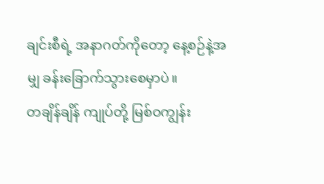ချင်းစီရဲ့ အနာဂတ်ကိုတော့ နေ့စဉ်နဲ့အမျှ ခန်းခြောက်သွားစေမှာပဲ။
တချိန်ချိန် ကျုပ်တို့ မြစ်ဝကျွန်း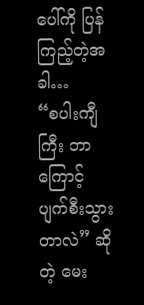ပေါ်ကို ပြန်ကြည့်တဲ့အခါ…
“စပါးကျီကြီး ဘာကြောင့် ပျက်စီးသွားတာလဲ” ဆိုတဲ့ မေး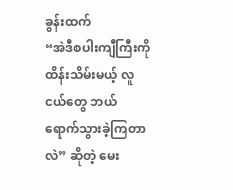ခွန်းထက်
“အဲဒီစပါးကျီကြီးကို ထိန်းသိမ်းမယ့် လူငယ်တွေ ဘယ်ရောက်သွားခဲ့ကြတာလဲ” ဆိုတဲ့ မေး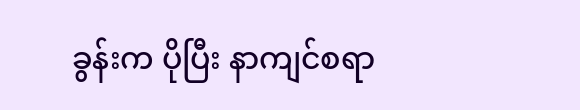ခွန်းက ပိုပြီး နာကျင်စရာ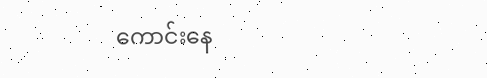ကောင်းနေ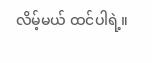လိမ့်မယ် ထင်ပါရဲ့။